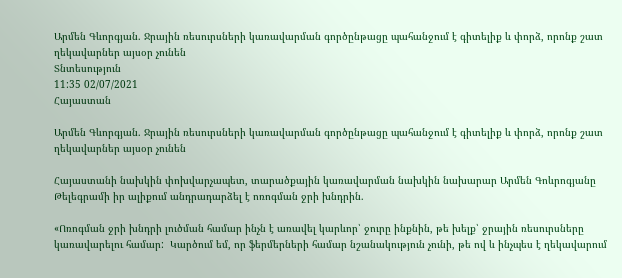Արմեն Գևորգյան. Ջրային ռեսուրսների կառավարման գործընթացը պահանջում է գիտելիք և փորձ, որոնք շատ ղեկավարներ այսօր չունեն
Տնտեսություն
11:35 02/07/2021
Հայաստան

Արմեն Գևորգյան. Ջրային ռեսուրսների կառավարման գործընթացը պահանջում է գիտելիք և փորձ, որոնք շատ ղեկավարներ այսօր չունեն

Հայաստանի նախկին փոխվարչապետ, տարածքային կառավարման նախկին նախարար Արմեն Գոևրոգյանը Թելեգրամի իր ալիքում անդրադարձել է ոռոգման ջրի խնդրին.

«Ոռոգման ջրի խնդրի լուծման համար ինչն է առավել կարևոր՝ ջուրը ինքնին, թե խելք՝ ջրային ռեսուրսները կառավարելու համար:  Կարծում եմ, որ ֆերմերների համար նշանակություն չունի, թե ով և ինչպես է ղեկավարում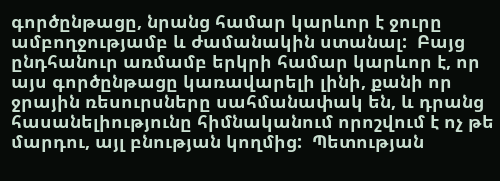գործընթացը, նրանց համար կարևոր է ջուրը ամբողջությամբ և ժամանակին ստանալ:  Բայց ընդհանուր առմամբ երկրի համար կարևոր է, որ այս գործընթացը կառավարելի լինի, քանի որ ջրային ռեսուրսները սահմանափակ են, և դրանց հասանելիությունը հիմնականում որոշվում է ոչ թե մարդու, այլ բնության կողմից:  Պետության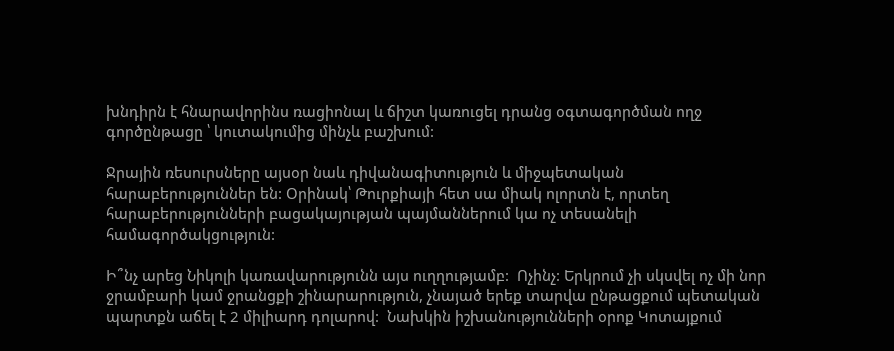խնդիրն է հնարավորինս ռացիոնալ և ճիշտ կառուցել դրանց օգտագործման ողջ գործընթացը ՝ կուտակումից մինչև բաշխում:

Ջրային ռեսուրսները այսօր նաև դիվանագիտություն և միջպետական   հարաբերություններ են: Օրինակ՝ Թուրքիայի հետ սա միակ ոլորտն է, որտեղ հարաբերությունների բացակայության պայմաններում կա ոչ տեսանելի համագործակցություն:

Ի՞նչ արեց Նիկոլի կառավարությունն այս ուղղությամբ:  Ոչինչ: Երկրում չի սկսվել ոչ մի նոր ջրամբարի կամ ջրանցքի շինարարություն, չնայած երեք տարվա ընթացքում պետական   պարտքն աճել է 2 միլիարդ դոլարով:  Նախկին իշխանությունների օրոք Կոտայքում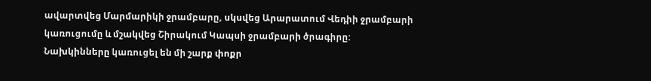ավարտվեց Մարմարիկի ջրամբարը, սկսվեց Արարատում Վեդիի ջրամբարի կառուցումը և մշակվեց Շիրակում Կապսի ջրամբարի ծրագիրը:  Նախկինները կառուցել են մի շարք փոքր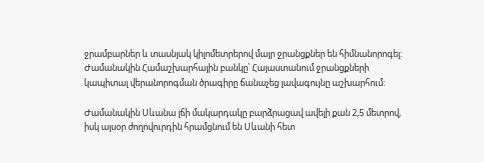ջրամբարներ և տասնյակ կիլոմետրերով մայր ջրանցքներ են հիմնանորոգել:  Ժամանակին Համաշխարհային բանկը՝ Հայաստանում ջրանցքների կապիտալ վերանորոգման ծրագիրը ճանաչեց լավագույնը աշխարհում:

Ժամանակին Սևանա լճի մակարդակը բարձրացավ ավելի քան 2,5 մետրով, իսկ այսօր ժողովուրդին հրամցնում են Սևանի հետ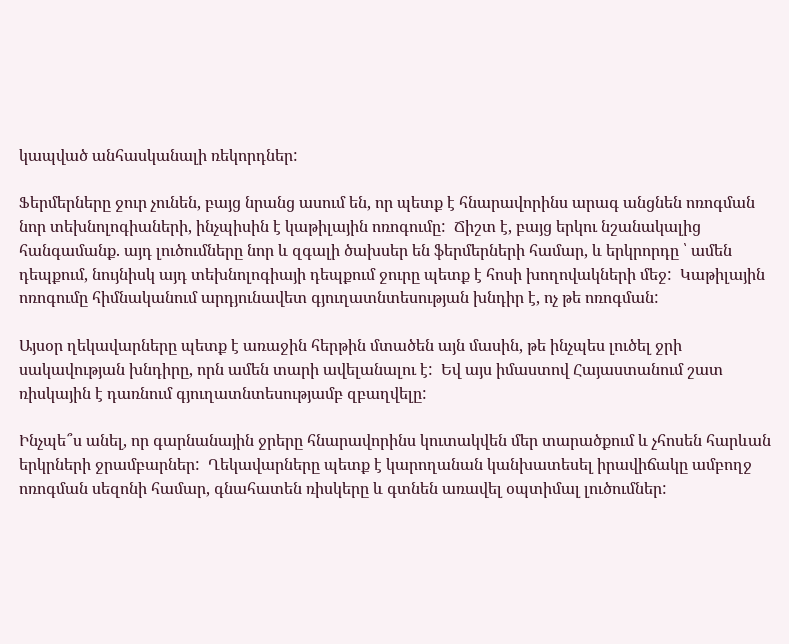կապված անհասկանալի ռեկորդներ:

Ֆերմերները ջուր չունեն, բայց նրանց ասում են, որ պետք է հնարավորինս արագ անցնեն ոռոգման նոր տեխնոլոգիաների, ինչպիսին է կաթիլային ոռոգումը:  Ճիշտ է, բայց երկու նշանակալից հանգամանք. այդ լուծումները նոր և զգալի ծախսեր են ֆերմերների համար, և երկրորդը ՝ ամեն դեպքում, նույնիսկ այդ տեխնոլոգիայի դեպքում ջուրը պետք է հոսի խողովակների մեջ:  Կաթիլային ոռոգումը հիմնականում արդյունավետ գյուղատնտեսության խնդիր է, ոչ թե ոռոգման:

Այսօր ղեկավարները պետք է առաջին հերթին մտածեն այն մասին, թե ինչպես լուծել ջրի սակավության խնդիրը, որն ամեն տարի ավելանալու է:  Եվ այս իմաստով Հայաստանում շատ ռիսկային է դառնում գյուղատնտեսությամբ զբաղվելը:

Ինչպե՞ս անել, որ գարնանային ջրերը հնարավորինս կուտակվեն մեր տարածքում և չհոսեն հարևան երկրների ջրամբարներ:  Ղեկավարները պետք է կարողանան կանխատեսել իրավիճակը ամբողջ ոռոգման սեզոնի համար, գնահատեն ռիսկերը և գտնեն առավել օպտիմալ լուծումներ: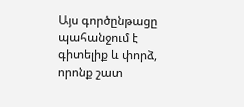Այս գործընթացը պահանջում է գիտելիք և փորձ, որոնք շատ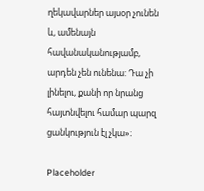ղեկավարներ այսօր չունեն և, ամենայն հավանականությամբ, արդեն չեն ունենա: Դա չի լինելու, քանի որ նրանց հայտնվելու համար պարզ ցանկություն էլ չկա»։

Placeholder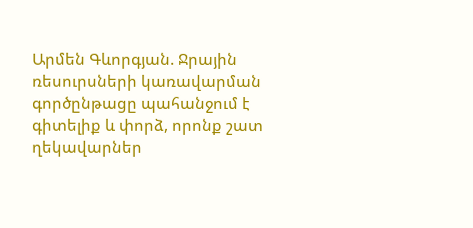Արմեն Գևորգյան. Ջրային ռեսուրսների կառավարման գործընթացը պահանջում է գիտելիք և փորձ, որոնք շատ ղեկավարներ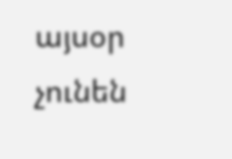այսօր չունեն